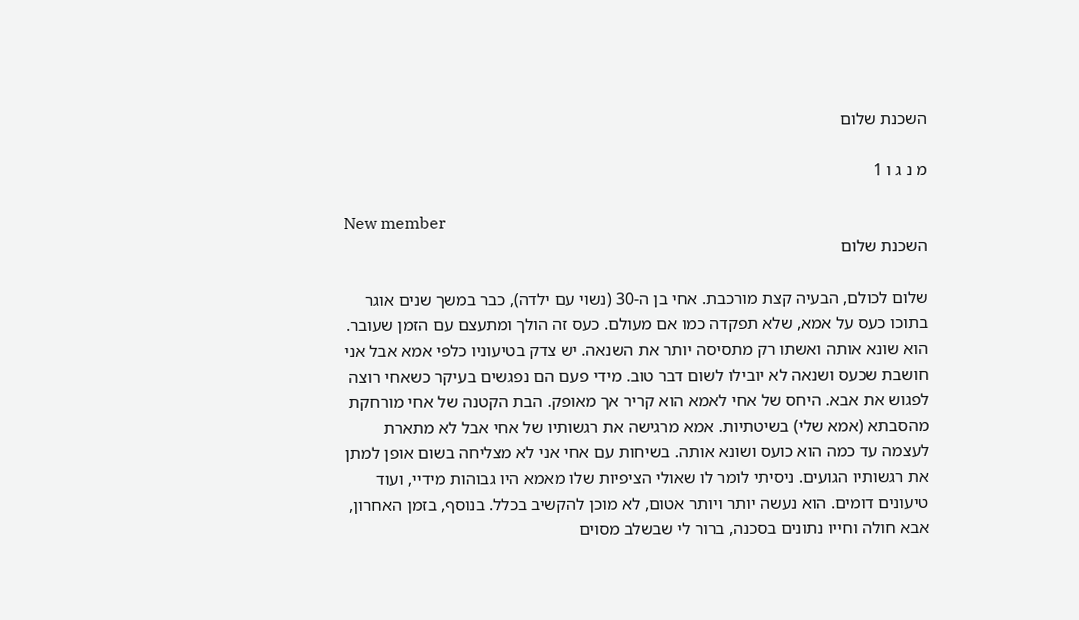השכנת שלום

מ נ ג ו 1

New member
השכנת שלום

שלום לכולם, הבעיה קצת מורכבת. אחי בן ה-30 (נשוי עם ילדה), כבר במשך שנים אוגר בתוכו כעס על אמא, שלא תפקדה כמו אם מעולם. כעס זה הולך ומתעצם עם הזמן שעובר. הוא שונא אותה ואשתו רק מתסיסה יותר את השנאה. יש צדק בטיעוניו כלפי אמא אבל אני חושבת שכעס ושנאה לא יובילו לשום דבר טוב. מידי פעם הם נפגשים בעיקר כשאחי רוצה לפגוש את אבא. היחס של אחי לאמא הוא קריר אך מאופק. הבת הקטנה של אחי מורחקת מהסבתא (אמא שלי) בשיטתיות. אמא מרגישה את רגשותיו של אחי אבל לא מתארת לעצמה עד כמה הוא כועס ושונא אותה. בשיחות עם אחי אני לא מצליחה בשום אופן למתן את רגשותיו הגועים. ניסיתי לומר לו שאולי הציפיות שלו מאמא היו גבוהות מידיי, ועוד טיעונים דומים. הוא נעשה יותר ויותר אטום, לא מוכן להקשיב בכלל. בנוסף, בזמן האחרון, אבא חולה וחייו נתונים בסכנה, ברור לי שבשלב מסוים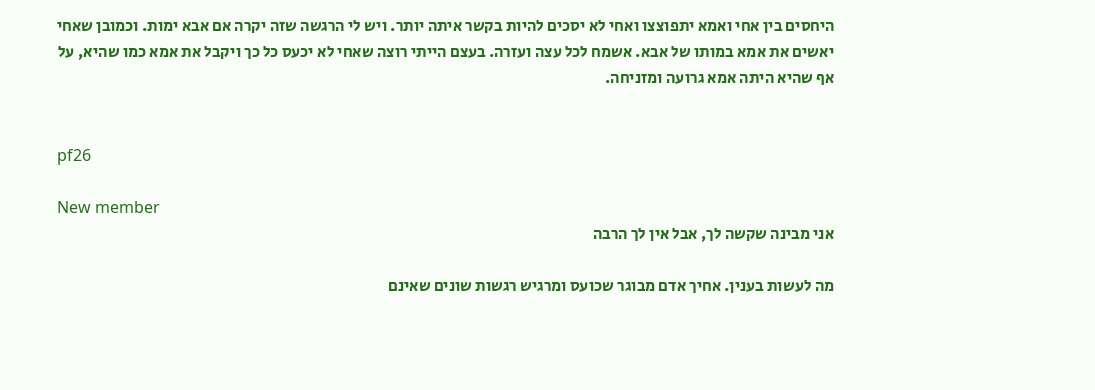היחסים בין אחי ואמא יתפוצצו ואחי לא יסכים להיות בקשר איתה יותר. ויש לי הרגשה שזה יקרה אם אבא ימות. וכמובן שאחי יאשים את אמא במותו של אבא. אשמח לכל עצה ועזרה. בעצם הייתי רוצה שאחי לא יכעס כל כך ויקבל את אמא כמו שהיא, על אף שהיא היתה אמא גרועה ומזניחה.


pf26

New member
אני מבינה שקשה לך, אבל אין לך הרבה

מה לעשות בענין. אחיך אדם מבוגר שכועס ומרגיש רגשות שונים שאינם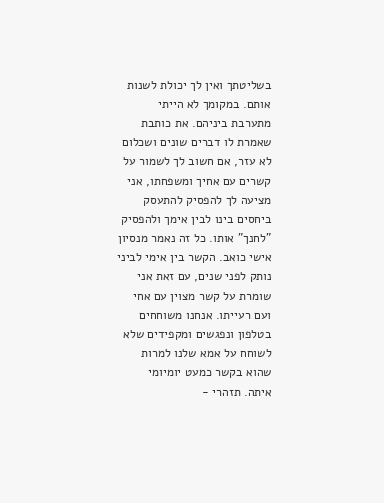בשליטתך ואין לך יכולת לשנות אותם. במקומך לא הייתי מתערבת ביניהם. את כותבת שאמרת לו דברים שונים ושכלום לא עזר, אם חשוב לך לשמור על קשרים עם אחיך ומשפחתו, אני מציעה לך להפסיק להתעסק ביחסים בינו לבין אימך ולהפסיק "לחנך" אותו. כל זה נאמר מנסיון אישי כואב. הקשר בין אימי לביני נותק לפני שנים, עם זאת אני שומרת על קשר מצוין עם אחי ועם רעייתו. אנחנו משוחחים בטלפון ונפגשים ומקפידים שלא לשוחח על אמא שלנו למרות שהוא בקשר כמעט יומיומי איתה. תזהרי -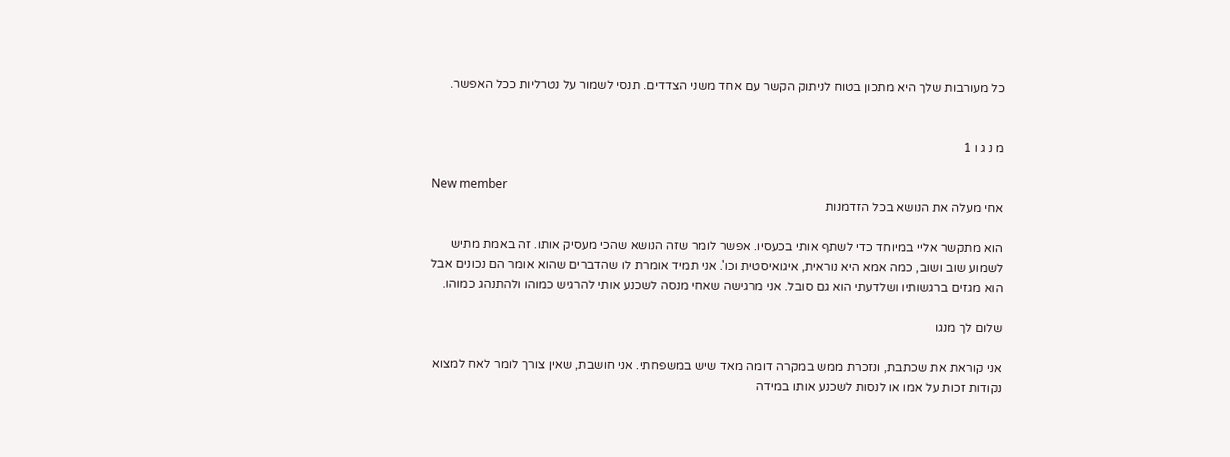כל מעורבות שלך היא מתכון בטוח לניתוק הקשר עם אחד משני הצדדים. תנסי לשמור על נטרליות ככל האפשר.


מ נ ג ו 1

New member
אחי מעלה את הנושא בכל הזדמנות

הוא מתקשר אליי במיוחד כדי לשתף אותי בכעסיו. אפשר לומר שזה הנושא שהכי מעסיק אותו. זה באמת מתיש לשמוע שוב ושוב, כמה אמא היא נוראית, איגואיסטית וכו'. אני תמיד אומרת לו שהדברים שהוא אומר הם נכונים אבל הוא מגזים ברגשותיו ושלדעתי הוא גם סובל. אני מרגישה שאחי מנסה לשכנע אותי להרגיש כמוהו ולהתנהג כמוהו.

שלום לך מנגו

אני קוראת את שכתבת, ונזכרת ממש במקרה דומה מאד שיש במשפחתי. אני חושבת, שאין צורך לומר לאח למצוא נקודות זכות על אמו או לנסות לשכנע אותו במידה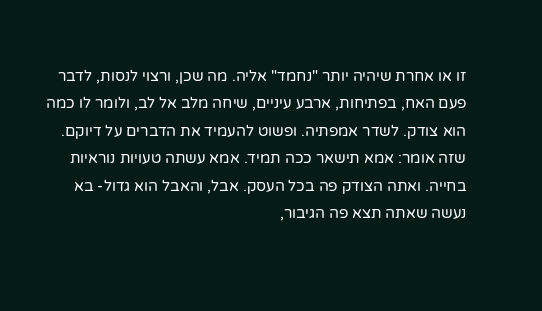זו או אחרת שיהיה יותר "נחמד" אליה. מה שכן, ורצוי לנסות, לדבר פעם האח, בפתיחות, ארבע עיניים, שיחה מלב אל לב, ולומר לו כמה הוא צודק. לשדר אמפתיה. ופשוט להעמיד את הדברים על דיוקם. שזה אומר: אמא תישאר ככה תמיד. אמא עשתה טעויות נוראיות בחייה. ואתה הצודק פה בכל העסק. אבל, והאבל הוא גדול- בא נעשה שאתה תצא פה הגיבור,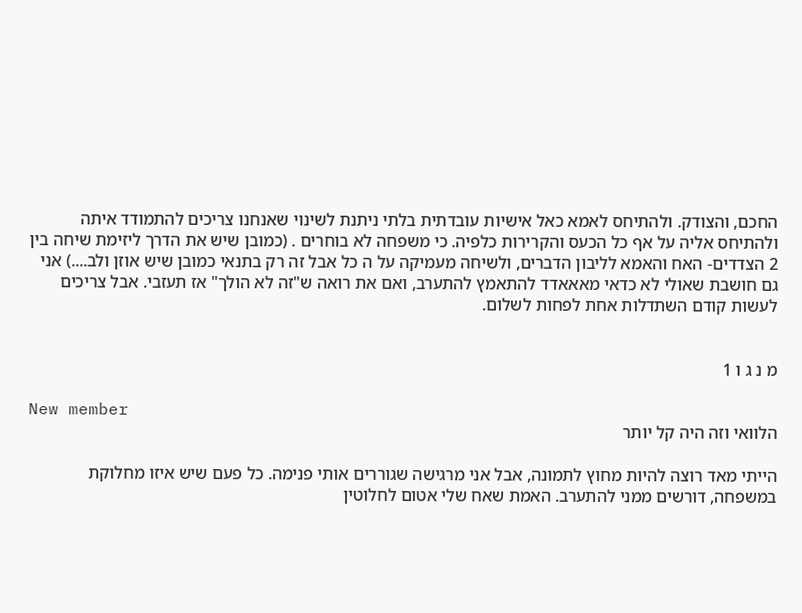החכם, והצודק. ולהתיחס לאמא כאל אישיות עובדתית בלתי ניתנת לשינוי שאנחנו צריכים להתמודד איתה ולהתיחס אליה על אף כל הכעס והקרירות כלפיה. כי משפחה לא בוחרים . (כמובן שיש את הדרך ליזימת שיחה בין 2 הצדדים- האח והאמא לליבון הדברים, ולשיחה מעמיקה על ה כל אבל זה רק בתנאי כמובן שיש אוזן ולב....) אני גם חושבת שאולי לא כדאי מאאאדד להתאמץ להתערב, ואם את רואה ש"זה לא הולך" אז תעזבי. אבל צריכים לעשות קודם השתדלות אחת לפחות לשלום.


מ נ ג ו 1

New member
הלוואי וזה היה קל יותר

הייתי מאד רוצה להיות מחוץ לתמונה, אבל אני מרגישה שגוררים אותי פנימה. כל פעם שיש איזו מחלוקת במשפחה, דורשים ממני להתערב. האמת שאח שלי אטום לחלוטין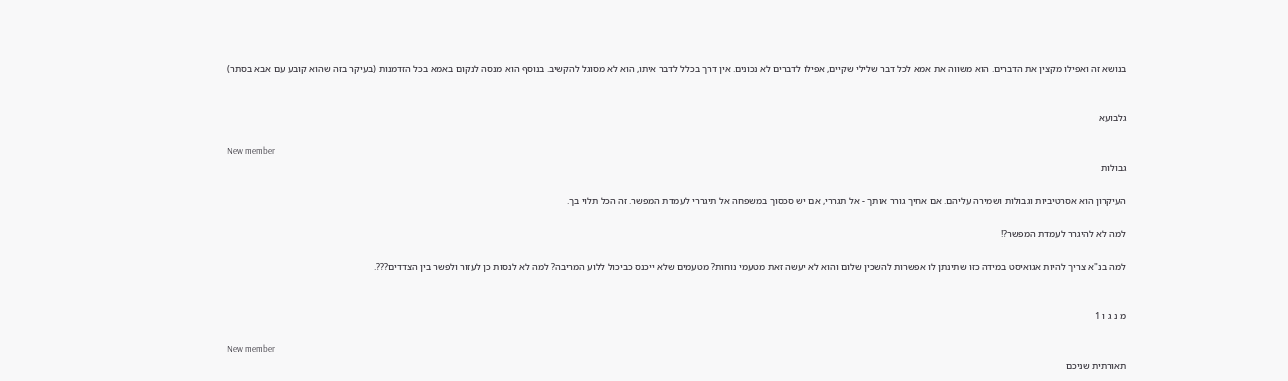בנושא זה ואפילו מקצין את הדברים. הוא משווה את אמא לכל דבר שלילי שקיים, אפילו לדברים לא נכונים. אין דרך בכלל לדבר איתו, הוא לא מסוגל להקשיב. בנוסף הוא מנסה לנקום באמא בכל הזדמנות (בעיקר בזה שהוא קובע עם אבא בסתר)


גלבועא

New member
גבולות

העיקרון הוא אסרטיביות וגבולות ושמירה עליהם. אם אחיך גורר אותך - אל תגררי, אם יש סכסוך במשפחה אל תיגררי לעמדת המפשר. זה הכל תלוי בך.

למה לא להיגרר לעמדת המפשר?!

למה בנ"א צריך להיות אגואיסט במידה כזו שתינתן לו אפשרות להשכין שלום והוא לא יעשה זאת מטעמי נוחות? מטעמים שלא ייכנס כביכול ללוע המריבה? למה לא לנסות כן לעזור ולפשר בין הצדדים???.


מ נ ג ו 1

New member
תאורתית שניכם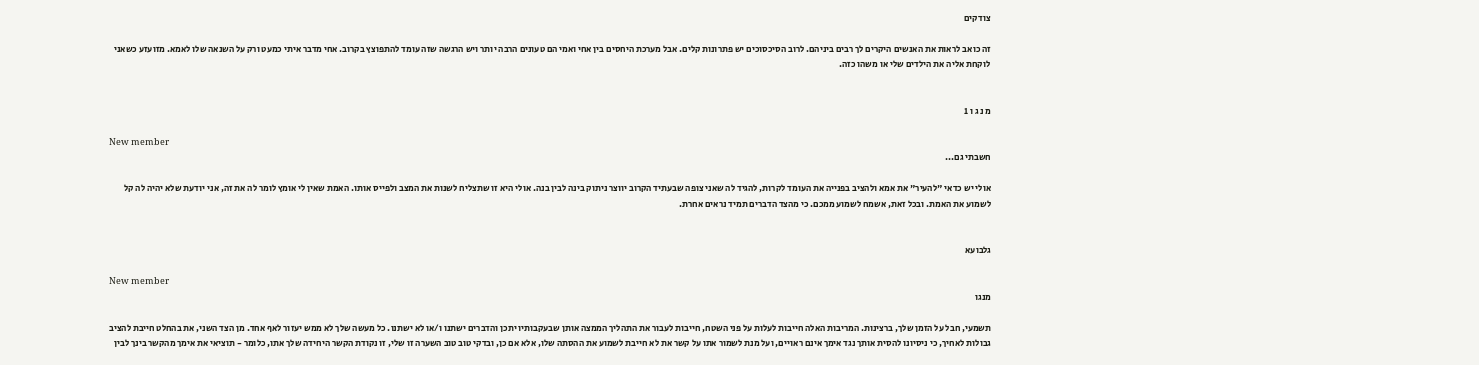צודקים

זה כואב לראות את האנשים היקרים לך רבים ביניהם. לרוב הסיכסוכים יש פתרונות קלים. אבל מערכת היחסים בין אחי ואמי הם טעונים הרבה יותר ויש הרגשה שזה עומד להתפוצץ בקרוב. אחי מדבר איתי כמעט ורק על השנאה שלו לאמא. מזועזע כשאני לוקחת אליה את הילדים שלי או משהו כזה.


מ נ ג ו 1

New member
חשבתי גם...

אולי יש כדאי "להעיר" את אמא ולהציב בפנייה את העומד לקרות, להגיד לה שאני צופה שבעתיד הקרוב יווצר ניתוק בינה לבין בנה. אולי היא זו שתצליח לשנות את המצב ולפייס אותו. האמת שאין לי אומץ לומר לה את זה, אני יודעת שלא יהיה לה קל לשמוע את האמת. ובכל זאת, אשמח לשמוע ממכם. כי מהצד הדברים תמיד נראים אחרת.


גלבועא

New member
מנגו

תשמעי, חבל על הזמן שלך, ברצינות. המריבות האלה חייבות לעלות על פני השטח, חייבות לעבור את התהליך הממצה אותן שבעקבותיו יתכן והדברים ישתנו ו/או לא ישתנו. כל מעשה שלך לא ממש יעזור לאף אחד. מן הצד השני, את בהחלט חייבת להציב גבולות לאחיך, כי ניסיונו להסית אותך נגד אימך אינם ראויים, ועל מנת לשמור אתו על קשר את לא חייבת לשמוע את ההסתה שלו, אלא אם כן, ובדקי טוב טוב השערה זו שלי, זו נקודת הקשר היחידה שלך אתו, כלומר - תוציאי את אימך מהקשר בינך לבין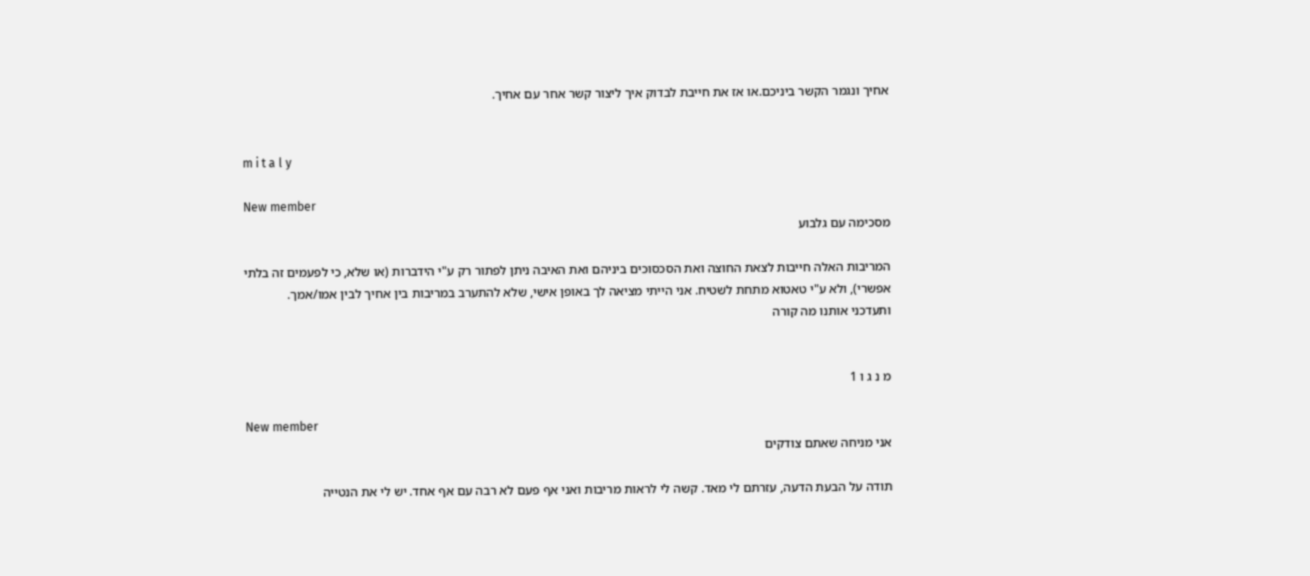אחיך ונגמר הקשר ביניכם.או אז את חייבת לבדוק איך ליצור קשר אחר עם אחיך.


m i t a l y

New member
מסכימה עם גלבוע

המריבות האלה חייבות לצאת החוצה ואת הסכסוכים ביניהם ואת האיבה ניתן לפתור רק ע"י הידברות (או שלא, כי לפעמים זה בלתי אפשרי), ולא ע"י טאטוא מתחת לשטיח. אני הייתי מציאה לך באופן אישי, שלא להתערב במריבות בין אחיך לבין אמו/אמך.
ותעדכני אותנו מה קורה


מ נ ג ו 1

New member
אני מניחה שאתם צודקים

תודה על הבעת הדעה, עזרתם לי מאד. קשה לי לראות מריבות ואני אף פעם לא רבה עם אף אחד. יש לי את הנטייה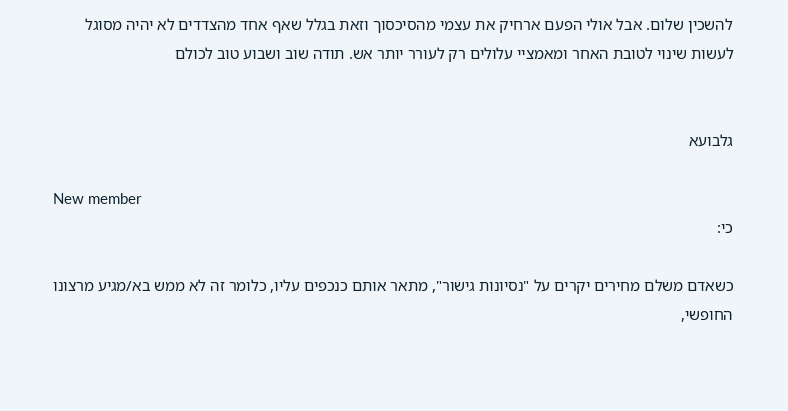להשכין שלום. אבל אולי הפעם ארחיק את עצמי מהסיכסוך וזאת בגלל שאף אחד מהצדדים לא יהיה מסוגל לעשות שינוי לטובת האחר ומאמציי עלולים רק לעורר יותר אש. תודה שוב ושבוע טוב לכולם


גלבועא

New member
כי:

כשאדם משלם מחירים יקרים על "נסיונות גישור", מתאר אותם כנכפים עליו, כלומר זה לא ממש בא/מגיע מרצונו החופשי,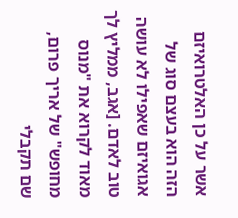אשר על כן האלטרואיזם הזה הוא בעצם סוג של אגואיזם שאפילו לא עושה טוב לאדם. [אגב, ממליץ לך מאוד לקרוא את "מנוס מחופש" של אריך פרום, שם תקבלי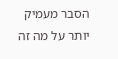הסבר מעמיק יותר על מה זה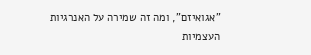"אגואיזם", ומה זה שמירה על האנרגיות העצמיות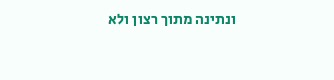ונתינה מתוך רצון ולא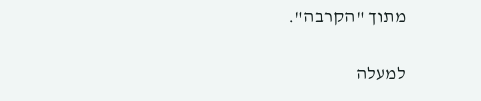מתוך "הקרבה".

למעלה